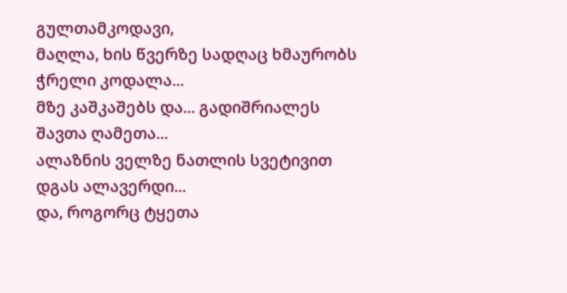გულთამკოდავი,
მაღლა, ხის წვერზე სადღაც ხმაურობს
ჭრელი კოდალა...
მზე კაშკაშებს და... გადიშრიალეს
შავთა ღამეთა...
ალაზნის ველზე ნათლის სვეტივით
დგას ალავერდი...
და, როგორც ტყეთა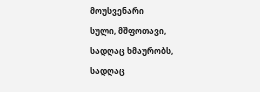მოუსვენარი
სული, მშფოთავი,
სადღაც ხმაურობს,
სადღაც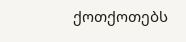ქოთქოთებს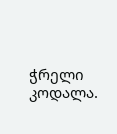ჭრელი კოდალა.